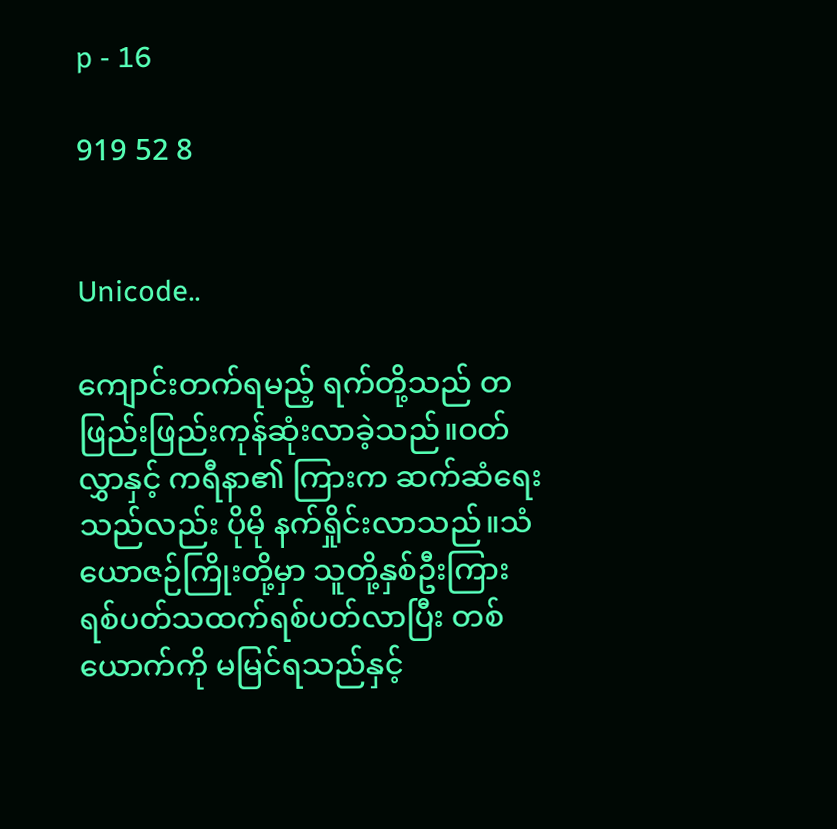p - 16

919 52 8


Unicode..

ကျောင်းတက်ရမည့် ရက်တို့သည် တဖြည်းဖြည်းကုန်ဆုံးလာခဲ့သည်။ဝတ်လွှာနှင့် ကရီနာ၏ ကြားက ဆက်ဆံရေးသည်လည်း ပိုမို နက်ရှိုင်းလာသည်။သံယောဇဉ်ကြိုးတို့မှာ သူတို့နှစ်ဦးကြားရစ်ပတ်သထက်ရစ်ပတ်လာပြီး တစ်ယောက်ကို မမြင်ရသည်နှင့်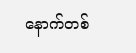နောက်တစ်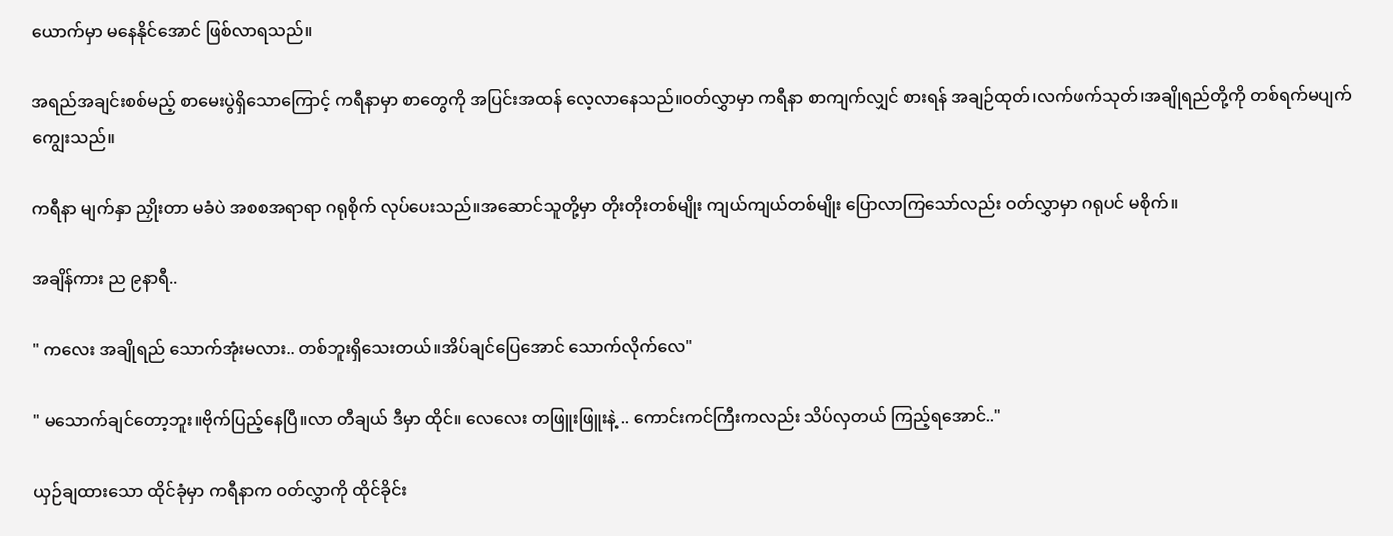ယောက်မှာ မနေနိုင်အောင် ဖြစ်လာရသည်။

အရည်အချင်းစစ်မည့် စာမေးပွဲရှိသောကြောင့် ကရီနာမှာ စာတွေကို အပြင်းအထန် လေ့လာနေသည်။ဝတ်လွှာမှာ ကရီနာ စာကျက်လျှင် စားရန် အချဉ်ထုတ်၊လက်ဖက်သုတ်၊အချိုရည်တို့ကို တစ်ရက်မပျက် ကျွေးသည်။

ကရီနာ မျက်နှာ ညှိုးတာ မခံပဲ အစစအရာရာ ဂရုစိုက် လုပ်ပေးသည်။အဆောင်သူတို့မှာ တိုးတိုးတစ်မျိုး ကျယ်ကျယ်တစ်မျိုး ပြောလာကြသော်လည်း ဝတ်လွှာမှာ ဂရုပင် မစိုက်။

အချိန်ကား ည ၉နာရီ..

" ကလေး အချိုရည် သောက်အုံးမလား.. တစ်ဘူးရှိသေးတယ်။အိပ်ချင်ပြေအောင် သောက်လိုက်လေ"

" မသောက်ချင်တော့ဘူး။ဗိုက်ပြည့်နေပြီ။လာ တီချယ် ဒီမှာ ထိုင်။ လေလေး တဖြူးဖြူးနဲ့ .. ကောင်းကင်ကြီးကလည်း သိပ်လှတယ် ကြည့်ရအောင်.."

ယှဉ်ချထားသော ထိုင်ခုံမှာ ကရီနာက ဝတ်လွှာကို ထိုင်ခိုင်း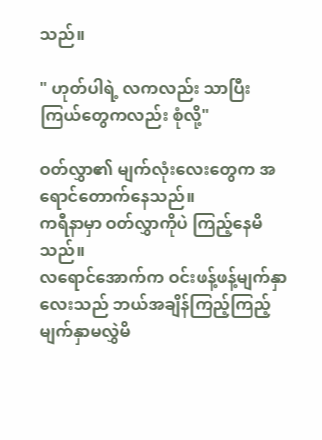သည်။

" ဟုတ်ပါရဲ့ လကလည်း သာပြီး ကြယ်တွေကလည်း စုံလို့"

ဝတ်လွှာ၏ မျက်လုံးလေးတွေက အရောင်တောက်နေသည်။
ကရီနာမှာ ဝတ်လွှာကိုပဲ ကြည့်နေမိသည်။
လရောင်အောက်က ဝင်းဖန့်ဖန့်မျက်နှာလေးသည် ဘယ်အချိန်ကြည့်ကြည့် မျက်နှာမလွှဲမိ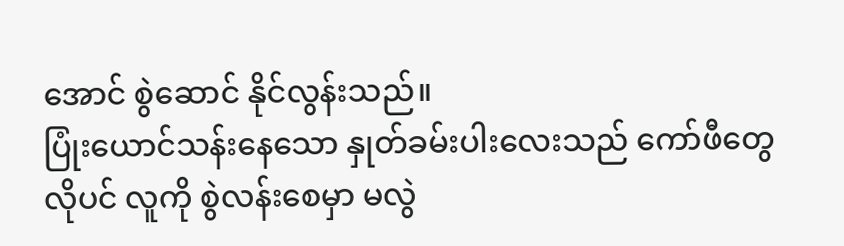အောင် စွဲဆောင် နိုင်လွန်းသည်။
ပြုံးယောင်သန်းနေသော နှုတ်ခမ်းပါးလေးသည် ကော်ဖီတွေလိုပင် လူကို စွဲလန်းစေမှာ မလွဲ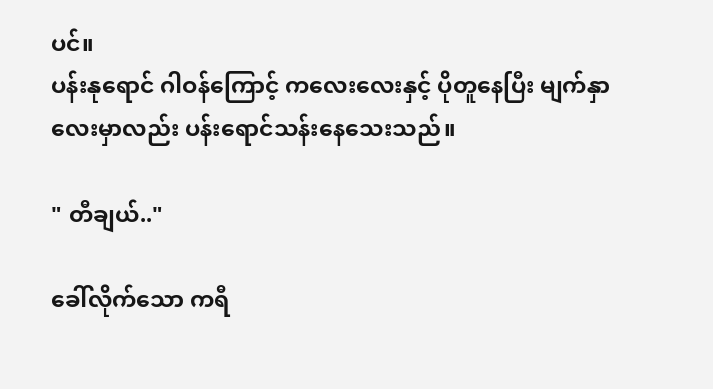ပင်။
ပန်းနုရောင် ဂါဝန်ကြောင့် ကလေးလေးနှင့် ပိုတူနေပြီး မျက်နှာလေးမှာလည်း ပန်းရောင်သန်းနေသေးသည်။

" တီချယ်.."

ခေါ်‌လိုက်သော ကရီ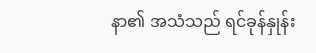နာ၏ အသံသည် ရင်ခုန်နှုန်း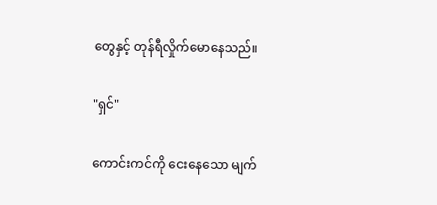တွေနှင့် တုန်ရီလှိုက်မောနေသည်။

"ရှင်"

ကောင်းကင်‌ကို ငေးနေသော မျက်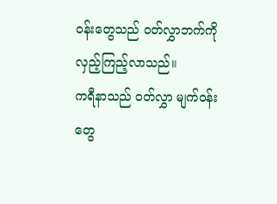ဝန်းတွေသည် ဝတ်လွှာဘက်ကို လှည့်ကြည့်လာသည်။
ကရီနာသည် ဝတ်လွှာ မျက်ဝန်းတွေ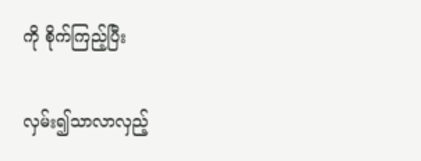ကို စိုက်ကြည့်ပြီး

လှမ်း၍သာလာလှည့်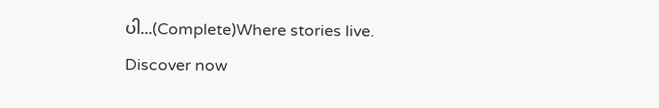ပါ...(Complete)Where stories live. Discover now